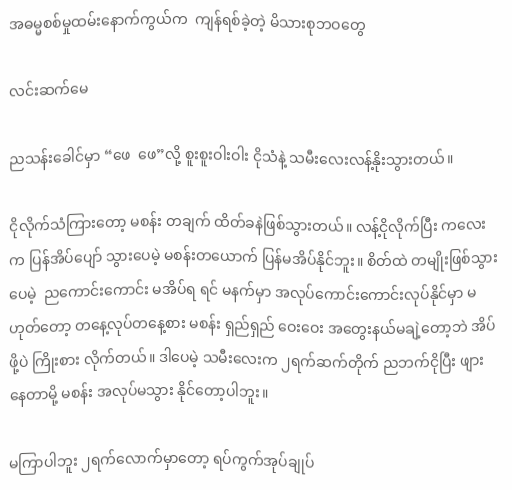အဓမ္မစစ်မှုထမ်းနောက်ကွယ်က  ကျန်ရစ်ခဲ့တဲ့ မိသားစုဘဝတွေ

လင်းဆက်မေ

ညသန်းခေါင်မှာ “ဖေ  ဖေ”လို့ စူးစူးဝါးဝါး ငိုသံနဲ့ သမီးလေးလန့်နိုးသွားတယ်။

ငိုလိုက်သံကြားတော့ မစန်း တချက် ထိတ်ခနဲဖြစ်သွားတယ်။ လန့်ငိုလိုက်ပြီး ကလေးက ပြန်အိပ်ပျော် သွားပေမဲ့ မစန်းတယောက် ပြန်မအိပ်နိုင်ဘူး။ စိတ်ထဲ တမျိုးဖြစ်သွားပေမဲ့  ညကောင်းကောင်း မအိပ်ရ ရင် မနက်မှာ အလုပ်ကောင်းကောင်းလုပ်နိုင်မှာ မဟုတ်တော့ တနေ့လုပ်တနေ့စား မစန်း ရှည်ရှည် ဝေးဝေး အတွေးနယ်မချဲ့တော့ဘဲ အိပ်ဖို့ပဲ ကြိုးစား လိုက်တယ်။ ဒါပေမဲ့ သမီးလေးက ၂ရက်ဆက်တိုက် ညဘက်ငိုပြီး ဖျားနေတာမို့ မစန်း အလုပ်မသွား နိုင်တော့ပါဘူး။

မကြာပါဘူး ၂ရက်လောက်မှာတော့ ရပ်ကွက်အုပ်ချုပ်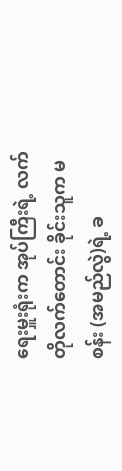ရေးမှူးရုံးက အုပ်ကြီးရဲ့ လက်တိုလက်တောင်း ခိုင်းသူက မစန်း (အမည်လွဲ)ရဲ့ ခ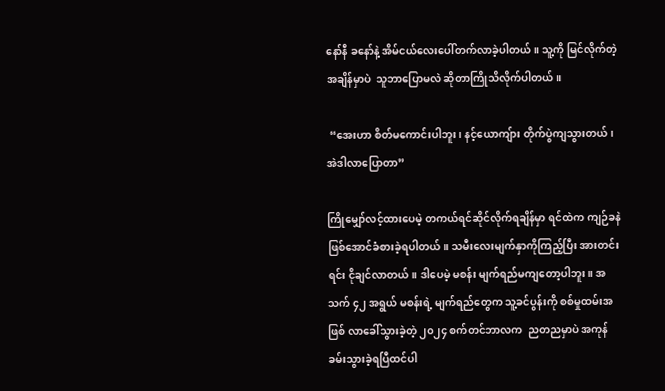နော်နီ ခနော်နဲ့ အိမ်ငယ်လေးပေါ်တက်လာခဲ့ပါတယ်။ သူ့ကို မြင်လိုက်တဲ့ အချိန်မှာပဲ  သူဘာပြောမလဲ ဆိုတာကြိုသိလိုက်ပါတယ်။

 “အေးဟာ စိတ်မကောင်းပါဘူး၊ နင့်ယောကျ်ား တိုက်ပွဲကျသွားတယ်၊ အဲဒါလာပြောတာ”

ကြိုမျှော်လင့်ထားပေမဲ့ တကယ်ရင်ဆိုင်လိုက်ရချိန်မှာ ရင်ထဲက ကျဉ်ခနဲ ဖြစ်အောင်ခံစားခဲ့ရပါတယ်။ သမီးလေးမျက်နှာကိုကြည့်ပြီး အားတင်းရင်း ငိုချင်လာတယ်။ ဒါပေမဲ့ မစန်း မျက်ရည်မကျတော့ပါဘူး။ အသက် ၄၂ အရွယ် မစန်းရဲ့ မျက်ရည်တွေက သူ့ခင်ပွန်းကို စစ်မှုထမ်းအဖြစ် လာခေါ်သွားခဲ့တဲ့ ၂၀၂၄ စက်တင်ဘာလက  ညတညမှာပဲ အကုန်ခမ်းသွားခဲ့ရပြီထင်ပါ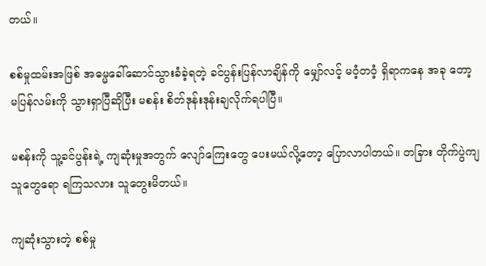တယ်။

စစ်မှုထမ်းအဖြစ် အဓမ္မခေါ်ဆောင်သွားခံခဲ့ရတဲ့ ခင်ပွန်းပြန်လာချိန်ကို မျှော်လင့် မဝံ့တဝံ့ ရှိရာကနေ အခု တော့ မပြန်လမ်းကို သွားရှာပြီဆိုပြီး မစန်း စိတ်ဒုန်းဒုန်းချလိုက်ရပါပြီ။

မစန်းကို သူ့ခင်ပွန်းရဲ့ ကျဆုံးမှုအတွက် လျော်ကြေးတွေ ပေးမယ်လို့တော့ ပြောလာပါတယ်။ တခြား တိုက်ပွဲကျ သူတွေရော ရကြသလား သူတွေးမိတယ်။

ကျဆုံးသွားတဲ့ စစ်မှု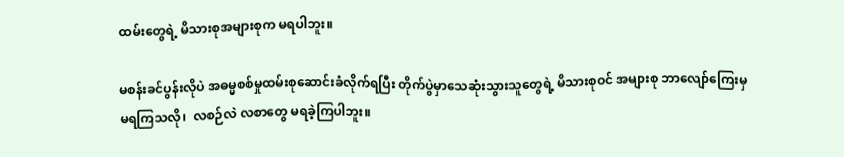ထမ်းတွေရဲ့ မိသားစုအများစုက မရပါဘူး။

မစန်းခင်ပွန်းလိုပဲ အဓမ္မစစ်မှုထမ်းစုဆောင်းခံလိုက်ရပြီး တိုက်ပွဲမှာသေဆုံးသွားသူတွေရဲ့ မိသားစုဝင် အများစု ဘာလျော်ကြေးမှ မရကြသလို၊  လစဉ်လဲ လစာတွေ မရခဲ့ကြပါဘူး။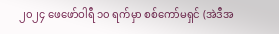၂၀၂၄ ဖေဖော်ဝါရီ ၁၀ ရက်မှာ စစ်ကော်မရှင် (အဲဒီအ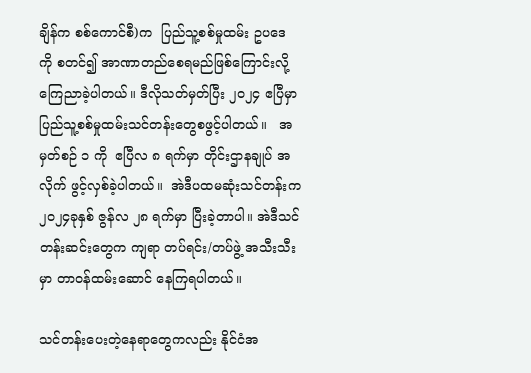ချိန်က စစ်ကောင်စီ)က  ပြည်သူ့စစ်မှုထမ်း ဥပဒေ ကို စတင်၍ အာဏာတည်စေရမည်ဖြစ်ကြောင်းလို့ ကြေညာခဲ့ပါတယ်။ ဒီလိုသတ်မှတ်ပြီး ၂၀၂၄ ဧပြီမှာ  ပြည်သူ့စစ်မှုထမ်းသင်တန်းတွေစဖွင့်ပါတယ်။   အမှတ်စဉ် ၁ ကို  ဧပြီလ ၈ ရက်မှာ တိုင်းဌာနချုပ် အလိုက် ဖွင့်လှစ်ခဲ့ပါတယ်။  အဲဒီပထမဆုံးသင်တန်းက ၂၀၂၄ခုနှစ် ဇွန်လ ၂၈ ရက်မှာ ပြီးခဲ့တာပါ။ အဲဒီသင်တန်းဆင်းတွေက ကျရာ တပ်ရင်း/တပ်ဖွဲ့ အသီးသီးမှာ တာဝန်ထမ်းဆောင် နေကြရပါတယ်။

သင်တန်းပေးတဲ့နေရာတွေကလည်း နိုင်ငံအ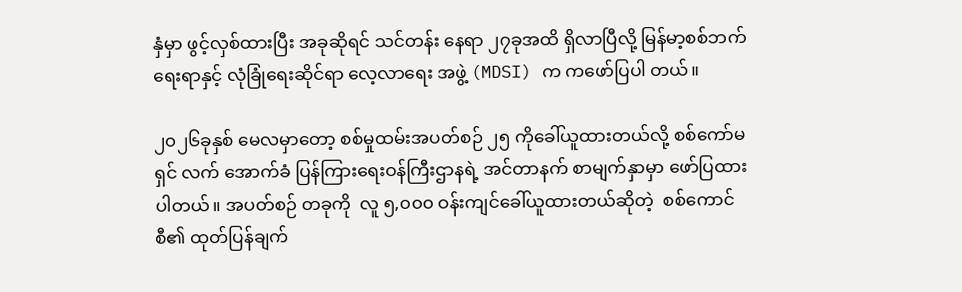နှံမှာ ဖွင့်လှစ်ထားပြီး အခုဆိုရင် သင်တန်း နေရာ ၂၇ခုအထိ ရှိလာပြီလို့ မြန်မာ့စစ်ဘက်ရေးရာနှင့် လုံခြုံရေးဆိုင်ရာ လေ့လာရေး အဖွဲ့ (MDSI) က ကဖော်ပြပါ တယ်။

၂၀၂၆ခုနှစ် မေလမှာတော့ စစ်မှုထမ်းအပတ်စဉ် ၂၅ ကိုခေါ်ယူထားတယ်လို့ စစ်ကော်မရှင် လက် အောက်ခံ ပြန်ကြားရေးဝန်ကြီးဌာနရဲ့ အင်တာနက် စာမျက်နှာမှာ ဖော်ပြထားပါတယ်။ အပတ်စဉ် တခုကို  လူ ၅,၀၀၀ ဝန်းကျင်ခေါ်ယူထားတယ်ဆိုတဲ့  စစ်ကောင်စီ၏ ထုတ်ပြန်ချက်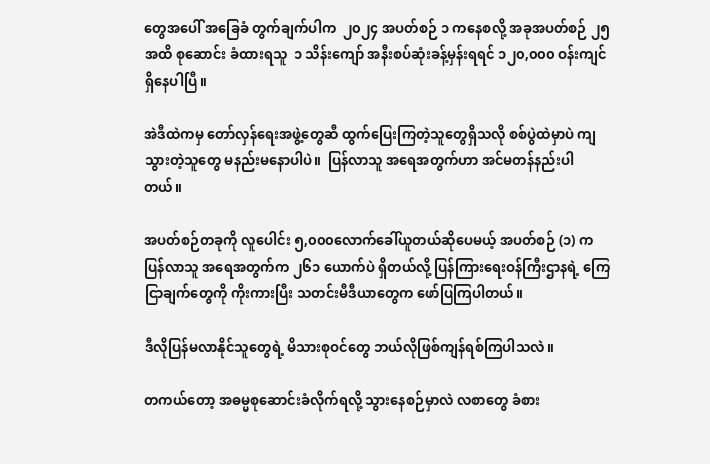တွေအပေါ် အခြေခံ တွက်ချက်ပါက  ၂၀၂၄ အပတ်စဉ် ၁ ကနေစလို့ အခုအပတ်စဉ် ၂၅ အထိ စုဆောင်း ခံထားရသူ  ၁ သိန်းကျော် အနီးစပ်ဆုံးခန့်မှန်းရရင် ၁၂၀,၀၀၀ ဝန်းကျင်ရှိနေပါပြီ။

အဲဒီထဲကမှ တော်လှန်ရေးအဖွဲ့တွေဆီ ထွက်ပြေးကြတဲ့သူတွေရှိသလို စစ်ပွဲထဲမှာပဲ ကျသွားတဲ့သူတွေ မနည်းမနောပါပဲ။ ‌ ပြန်လာသူ အရေအတွက်ဟာ အင်မတန်နည်းပါတယ်။

အပတ်စဉ်တခုကို လူပေါင်း ၅,၀၀၀လောက်ခေါ်ယူတယ်ဆိုပေမယ့် အပတ်စဉ် (၁) ကပြန်လာသူ အရေအတွက်က ၂၆၁ ယောက်ပဲ ရှိတယ်လို့ ပြန်ကြားရေးဝန်ကြီးဌာနရဲ့ ကြေငြာချက်တွေကို ကိုးကားပြီး သတင်းမီဒီယာတွေက ဖော်ပြကြပါတယ်။

ဒီလိုပြန်မလာနိုင်သူတွေရဲ့ မိသားစုဝင်တွေ ဘယ်လိုဖြစ်ကျန်ရစ်ကြပါသလဲ။

တကယ်တော့ အဓမ္မစုဆောင်းခံလိုက်ရလို့ သွားနေစဉ်မှာလဲ လစာတွေ ခံစား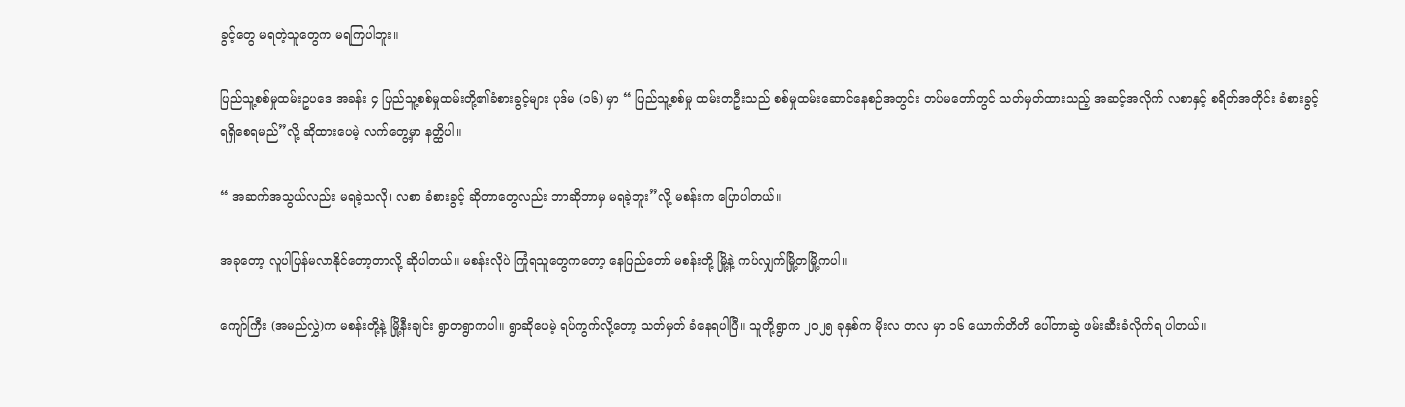ခွင့်တွေ မရတဲ့သူတွေက မရကြပါဘူး။

ပြည်သူ့စစ်မှုထမ်းဥပဒေ အခန်း ၄ ပြည်သူ့စစ်မှုထမ်းတို့၏ခံစားခွင့်များ ပုဒ်မ (၁၆) မှာ “ ပြည်သူ့စစ်မှု ထမ်းတဦးသည် စစ်မှုထမ်းဆောင်နေစဉ်အတွင်း တပ်မတော်တွင် သတ်မှတ်ထားသည့် အဆင့်အလိုက် လစာနှင့် စရိတ်အတိုင်း ခံစားခွင့်ရရှိစေရမည်”လို့ ဆိုထားပေမဲ့ လက်တွေ့မှာ နတ္ထိပါ။

“ အဆက်အသွယ်လည်း မရခဲ့သလို၊ လစာ ခံစားခွင့် ဆိုတာတွေလည်း ဘာဆိုဘာမှ မရခဲ့ဘူး”လို့ မစန်းက ပြောပါတယ်။

အခုတော့ လူပါပြန်မလာနိုင်တော့တာလို့ ဆိုပါတယ်။ မစန်းလိုပဲ ကြုံရသူတွေကတော့ နေပြည်တော် မစန်းတို့ မြို့နဲ့ ကပ်လျှက်မြို့တမြို့ကပါ။

ကျော်ကြီး (အမည်လွှဲ)က မစန်းတို့နဲ့ မြို့နီးချင်း ရွာတရွာကပါ။ ရွာဆိုပေမဲ့ ရပ်ကွက်လို့တော့ သတ်မှတ် ခံနေရပါပြီ။ သူတို့ရွာက ၂၀၂၅ ခုနှစ်က မိုးလ တလ မှာ ၁၆ ယောက်တိတိ ပေါ်တာဆွဲ ဖမ်းဆီးခံလိုက်ရ ပါတယ်။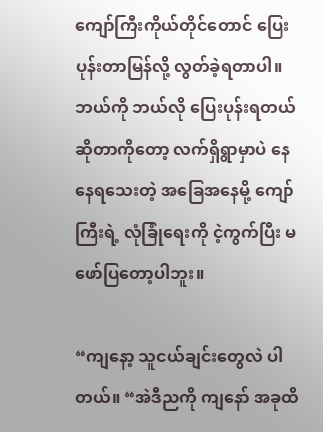ကျော်ကြီးကိုယ်တိုင်တောင် ပြေးပုန်းတာမြန်လို့ လွတ်ခဲ့ရတာပါ။ ဘယ်ကို ဘယ်လို ပြေးပုန်းရတယ် ဆိုတာကိုတော့ လက်ရှိရွာမှာပဲ နေနေရသေးတဲ့ အခြေအနေမို့ ကျော်ကြီးရဲ့ လုံခြုံရေးကို ငဲ့ကွက်ပြီး မဖော်ပြတော့ပါဘူး။

“ကျနော့ သူငယ်ချင်းတွေလဲ ပါတယ်။ “အဲဒီညကို ကျနော် အခုထိ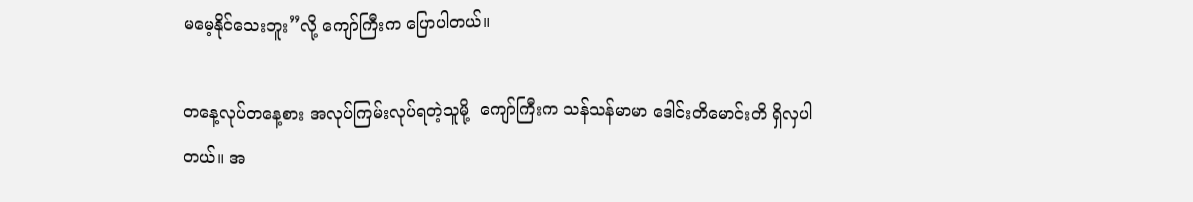မမေ့နိုင်သေးဘူး”လို့ ကျော်ကြီးက ပြောပါတယ်။

တနေ့လုပ်တနေ့စား အလုပ်ကြမ်းလုပ်ရတဲ့သူမို့  ကျော်ကြီးက သန်သန်မာမာ ဒေါင်းတိမောင်းတိ ရှိလှပါတယ်။ အ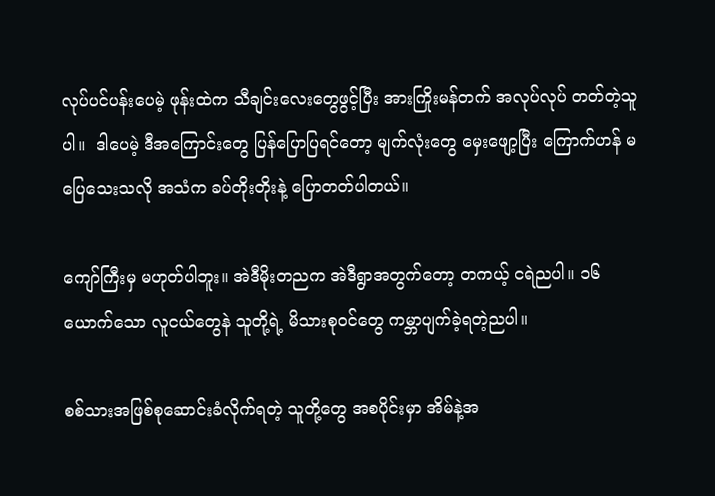လုပ်ပင်ပန်းပေမဲ့ ဖုန်းထဲက ‌သီချင်းလေးတွေဖွင့်ပြီး အားကြိုးမန်တက် အလုပ်လုပ် တတ်တဲ့သူပါ။  ဒါပေမဲ့ ဒီအကြောင်းတွေ ပြန်ပြောပြရင်တော့ မျက်လုံးတွေ မှေးဖျော့ပြီး ကြောက်ဟန် မပြေသေးသလို အသံက ခပ်တိုးတိုးနဲ့ ပြောတတ်ပါတယ်။

ကျော်ကြီးမှ မဟုတ်ပါဘူး။ အဲဒီမိုးတညက အဲဒီရွာအတွက်တော့ တကယ့် ငရဲညပါ။ ၁၆ ယောက်သော လူငယ်တွေနဲ သူတို့ရဲ့ မိသားစုဝင်တွေ ကမ္ဘာပျက်ခဲ့ရတဲ့ညပါ။

စစ်သားအဖြစ်စုဆောင်းခံလိုက်ရတဲ့ သူတို့တွေ အစပိုင်းမှာ အိမ်နဲ့အ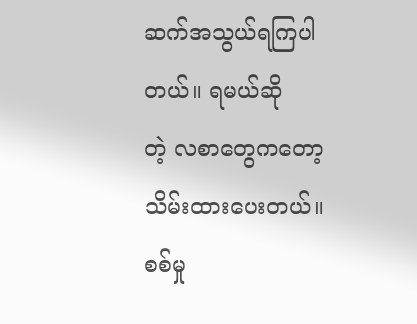ဆက်အသွယ်ရကြပါတယ်။ ရမယ်ဆိုတဲ့ ‌လစာတွေကတော့ သိမ်းထားပေးတယ်။ စစ်မှု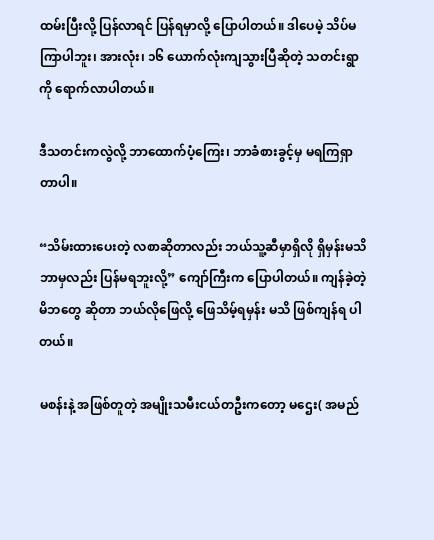ထမ်းပြီးလို့ ပြန်လာရင် ပြန်ရမှာလို့ ပြောပါတယ်။ ဒါပေမဲ့ သိပ်မကြာပါဘူး၊ အားလုံး၊ ၁၆ ယောက်လုံးကျသွားပြီဆိုတဲ့ သတင်းရွာကို ရောက်လာပါတယ်။

ဒီသတင်းကလွဲလို့ ဘာထောက်ပံ့ကြေး၊ ဘာခံစားခွင့်မှ မရကြရှာတာပါ။

“သိမ်းထားပေးတဲ့ လစာဆိုတာလည်း ဘယ်သူ့ဆီမှာရှိလို ရှိမှန်းမသိ ဘာမှလည်း ပြန်မရဘူးလို့” ကျော်ကြီးက ပြောပါတယ်။ ကျန်ခဲ့တဲ့ မိဘတွေ ဆိုတာ ဘယ်လိုဖြေလို့ ဖြေသိမ့်ရမှန်း မသိ ဖြစ်ကျန်ရ ပါတယ်။

မစန်းနဲ့ အဖြစ်တူတဲ့ အမျိုးသမီးငယ်တဦးကတော့ မဌေး( အမည်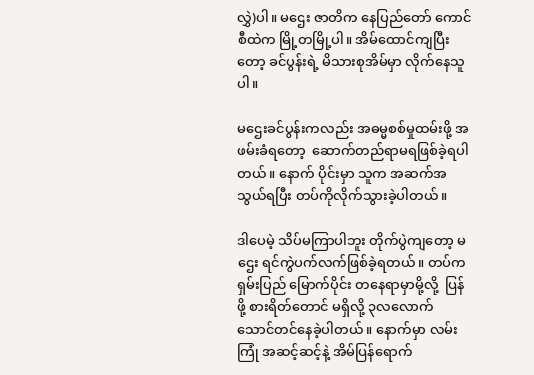လွှဲ)ပါ။ မဌေး ဇာတိက နေပြည်တော် ကောင်စီထဲက မြို့တမြို့ပါ။ အိမ်ထောင်ကျပြီးတော့ ခင်ပွန်းရဲ့ မိသားစုအိမ်မှာ လိုက်နေသူပါ။

မဌေးခင်ပွန်းကလည်း အဓမ္မစစ်မှုထမ်းဖို့ အဖမ်းခံရတော့  ဆောက်တည်ရာမရဖြစ်ခဲ့ရပါတယ်။ နောက် ပိုင်းမှာ သူက အဆက်အသွယ်ရပြီး တပ်ကိုလိုက်သွားခဲ့ပါတယ်။

ဒါပေမဲ့ သိပ်မကြာပါဘူး တိုက်ပွဲကျတော့ မဌေး ရင်ကွဲပက်လက်ဖြစ်ခဲ့ရတယ်။ တပ်က ရှမ်းပြည် မြောက်ပိုင်း တနေရာမှာမို့လို့  ပြန်ဖို့ စားရိတ်တောင် မရှိလို့ ၃လလောက် သောင်တင်နေခဲ့ပါတယ်။ နောက်မှာ လမ်းကြုံ အဆင့်ဆင့်နဲ့ အိမ်ပြန်ရောက်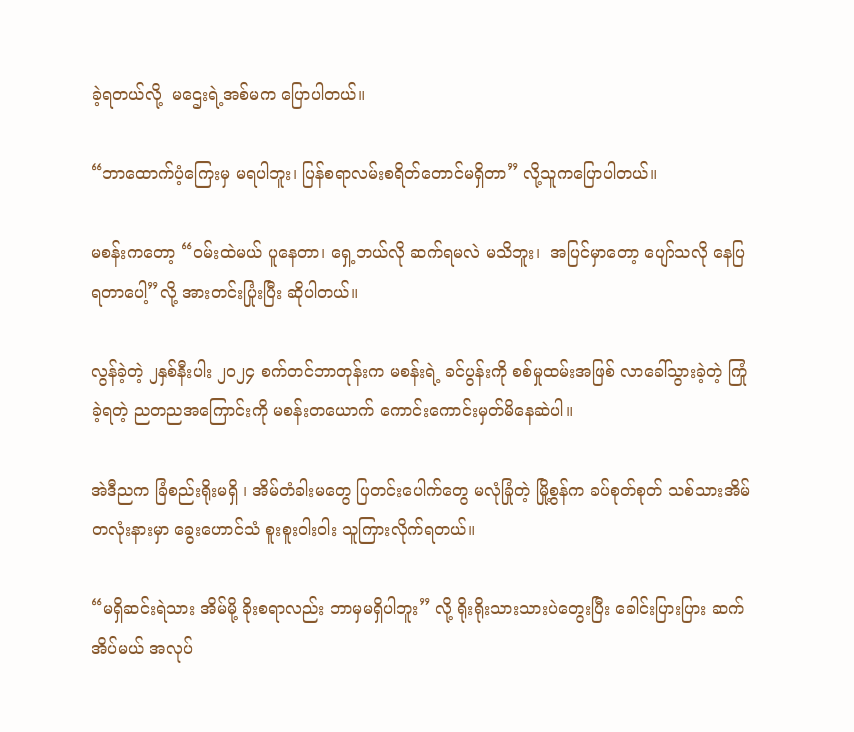ခဲ့ရတယ်လို့  မဌေးရဲ့အစ်မက ပြောပါတယ်။

“ဘာထောက်ပံ့ကြေးမှ မရပါဘူး၊ ပြန်စရာလမ်းစရိတ်တောင်မရှိတာ” လို့သူကပြောပါတယ်။

မစန်းကတော့ “ဝမ်းထဲမယ် ပူနေတာ၊ ရှေ့ဘယ်လို ဆက်ရမလဲ မသိဘူး၊  အပြင်မှာတော့ ပျော်သလို နေပြရတာပေါ့”လို့ အားတင်းပြုံးပြီး ဆိုပါတယ်။

လွန်ခဲ့တဲ့ ၂နှစ်နီးပါး ၂၀၂၄ စက်တင်ဘာတုန်းက မစန်းရဲ့ ခင်ပွန်းကို စစ်မှုထမ်းအဖြစ် လာခေါ်သွားခဲ့တဲ့ ကြုံခဲ့ရတဲ့ ညတညအကြောင်းကို မစန်းတယောက် ကောင်းကောင်းမှတ်မိနေဆဲပါ။

အဲဒီညက ခြံစည်းရိုးမရှိ ၊ အိမ်တံခါးမတွေ ပြတင်းပေါက်တွေ မလုံခြုံတဲ့ မြို့စွန်က ခပ်စုတ်စုတ် သစ်သားအိမ် တလုံးနားမှာ ခွေးဟောင်သံ စူးစူးဝါးဝါး သူကြားလိုက်ရတယ်။

“မရှိဆင်းရဲသား အိမ်မို့ ခိုးစရာလည်း ဘာမှမရှိပါဘူး” လို့ ရိုးရိုးသားသားပဲတွေးပြီး ခေါင်းပြားပြား ဆက်အိပ်မယ် အလုပ်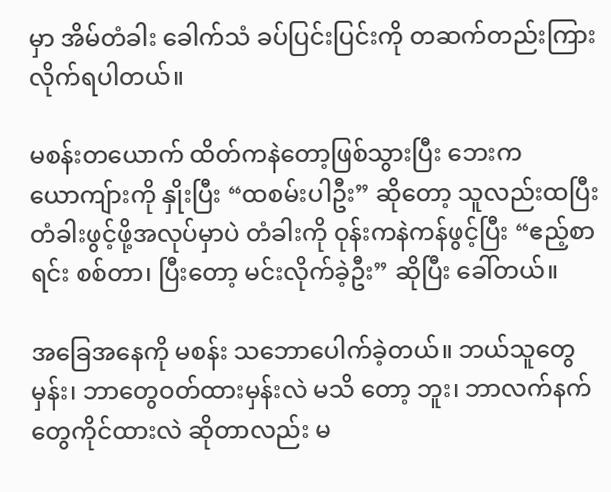မှာ အိမ်တံခါး ခေါက်သံ ခပ်ပြင်းပြင်းကို တဆက်တည်းကြားလိုက်ရပါတယ်။

မစန်းတယောက် ထိတ်ကနဲတော့ဖြစ်သွားပြီး ဘေးက ယောကျ်ားကို နှိုးပြီး “ထစမ်းပါဦး” ဆိုတော့ သူလည်းထပြီး တံခါးဖွင့်ဖို့အလုပ်မှာပဲ တံခါးကို ဝုန်းကနဲကန်ဖွင့်ပြီး “ဧည့်စာရင်း စစ်တာ၊ ပြီးတော့ မင်းလိုက်ခဲ့ဦး” ဆိုပြီး ခေါ်တယ်။

အခြေအနေကို မစန်း သဘောပေါက်ခဲ့တယ်။ ဘယ်သူတွေမှန်း၊ ဘာတွေဝတ်ထားမှန်းလဲ မသိ တော့ ဘူး၊ ဘာလက်နက်တွေကိုင်ထားလဲ ဆိုတာလည်း မ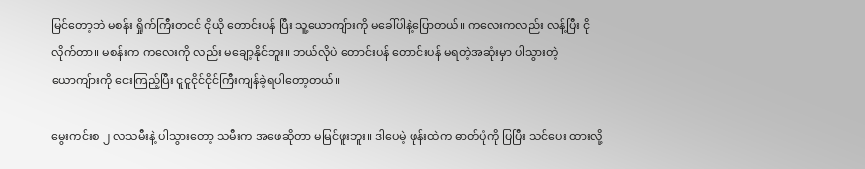မြင်တော့ဘဲ မစန်း ရှိုက်ကြီးတငင် ငိုယို တောင်းပန် ပြီး သူ့ယောကျ်ားကို မခေါ်ပါနဲ့ပြောတယ်။ ကလေးကလည်း လန့်ပြီး ငိုလိုက်တာ။ မစန်းက ကလေးကို လည်း မချော့နိုင်ဘူး။ ဘယ်လိုပဲ တောင်းပန် တောင်းပန် မရတဲ့အဆုံးမှာ ပါသွားတဲ့ ယောကျ်ားကို ငေးကြည့်ပြီး ငူငူငိုင်ငိုင်ကြီးကျန်ခဲ့ရပါတော့တယ်။

မွေးကင်းစ ၂ လသမီးနဲ့ ပါသွားတော့ သမီးက အဖေဆိုတာ မမြင်ဖူးဘူး။ ဒါပေမဲ့ ဖုန်းထဲက ဓာတ်ပုံကို ပြပြီး သင်ပေး ထားလို့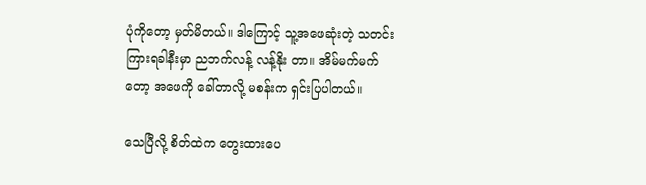ပုံကိုတော့ မှတ်မိတယ်။ ဒါကြောင့် သူ့အဖေဆုံးတဲ့ သတင်းကြားရခါနီးမှာ ညဘက်လန့် လန့်နိုး တာ။ အိမ်မက်မက်တော့ အဖေကို ခေါ်တာလို့ မစန်းက ရှင်းပြပါတယ်။

သေပြီလို့ စိတ်ထဲက တွေးထားပေ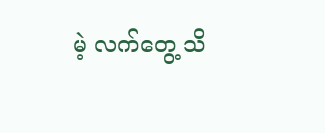မဲ့ လက်တွေ့ သိ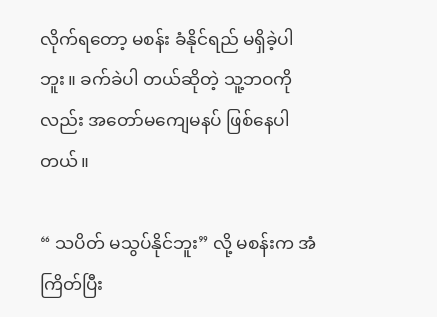လိုက်ရတော့ မစန်း ခံနိုင်ရည် မရှိခဲ့ပါဘူး။ ခက်ခဲပါ တယ်ဆိုတဲ့ သူ့ဘဝကိုလည်း အတော်မကျေမနပ် ဖြစ်နေပါတယ်။

“ သပိတ် မသွပ်နိုင်ဘူး” လို့ မစန်းက အံကြိတ်ပြီး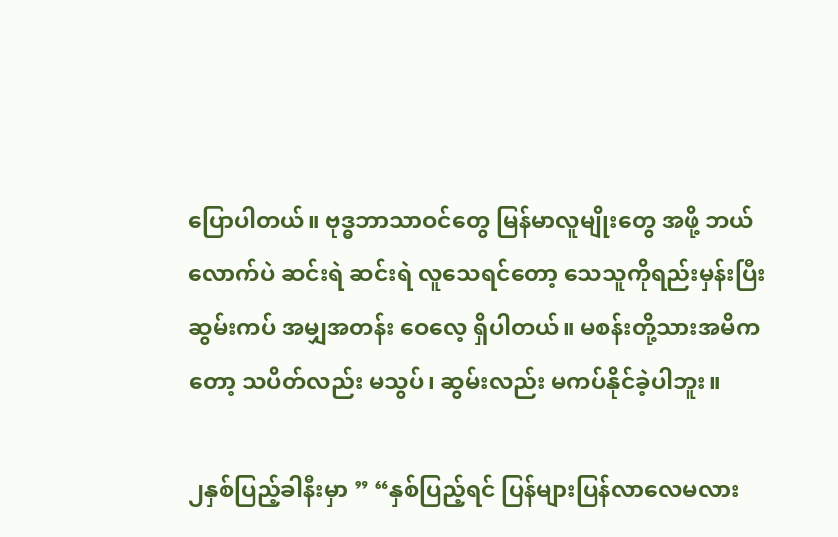ပြောပါတယ်။ ဗုဒ္ဓဘာသာဝင်တွေ မြန်မာလူမျိုးတွေ အဖို့ ဘယ်လောက်ပဲ ဆင်းရဲ ဆင်းရဲ လူသေရင်တော့ သေသူကိုရည်းမှန်းပြီး ဆွမ်းကပ် အမျှအတန်း ဝေလေ့ ရှိပါတယ်။ မစန်းတို့သားအမိကတော့ သပိတ်လည်း မသွပ်၊ ဆွမ်းလည်း မကပ်နိုင်ခဲ့ပါဘူး။

၂နှစ်ပြည့်ခါနီးမှာ ” “နှစ်ပြည့်ရင် ပြန်များပြန်လာလေမလား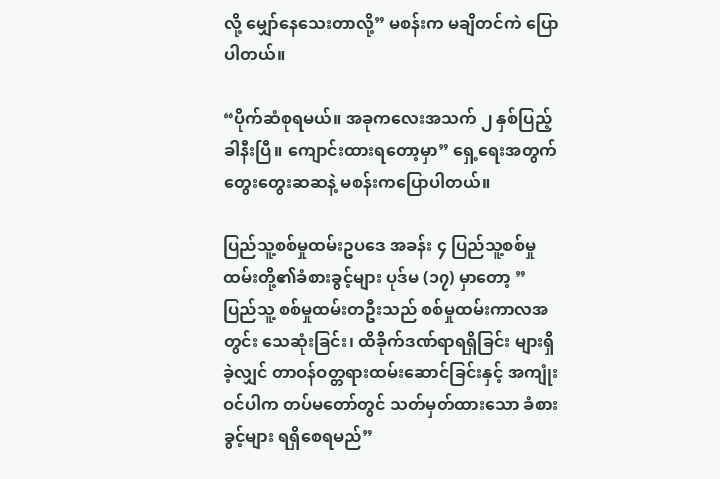လို့ မျှော်နေသေးတာလို့” မစန်းက မချိတင်ကဲ ပြောပါတယ်။

“ပိုက်ဆံစုရမယ်။ အခုကလေးအသက် ၂ နှစ်ပြည့်ခါနီးပြီ။ ကျောင်းထားရတော့မှာ” ရှေ့ရေးအတွက် တွေးတွေးဆဆနဲ့ မစန်းကပြောပါတယ်။

ပြည်သူ့စစ်မှုထမ်းဥပဒေ အခန်း ၄ ပြည်သူ့စစ်မှုထမ်းတို့၏ခံစားခွင့်များ ပုဒ်မ (၁၇) မှာတော့ ” ပြည်သူ့ စစ်မှုထမ်းတဦးသည် စစ်မှုထမ်းကာလအတွင်း သေဆုံးခြင်း၊ ထိခိုက်ဒဏ်ရာရရှိခြင်း များရှိခဲ့လျှင် တာဝန်ဝတ္တရားထမ်းဆောင်ခြင်းနှင့် အကျုံးဝင်ပါက တပ်မတော်တွင် သတ်မှတ်ထားသော ခံစားခွင့်များ ရရှိစေရမည်”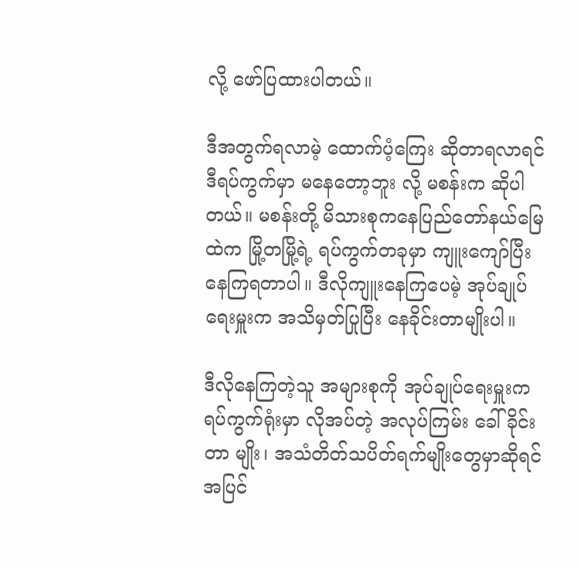လို့ ဖော်ပြထားပါတယ်။

ဒီအတွက်ရလာမဲ့ ထောက်ပံ့ကြေး ဆိုတာရလာရင် ဒီရပ်ကွက်မှာ မနေတော့ဘူး လို့ မစန်းက ဆိုပါ တယ်။ မစန်းတို့ မိသားစုကနေပြည်တော်နယ်မြေထဲက မြို့တမြို့ရဲ့ ရပ်ကွက်တခုမှာ ကျူးကျော်ပြီး နေကြရတာပါ။ ဒီလိုကျူးနေကြပေမဲ့ အုပ်ချုပ်ရေးမှူးက အသိမှတ်ပြုပြီး နေခိုင်းတာမျိုးပါ။

ဒီလိုနေကြတဲ့သူ အများစုကို အုပ်ချုပ်ရေးမှူးက ရပ်ကွက်ရုံးမှာ လိုအပ်တဲ့ အလုပ်ကြမ်း ခေါ်ခိုင်းတာ မျိုး၊ အသံတိတ်သပိတ်ရက်မျိုးတွေမှာဆိုရင် အပြင်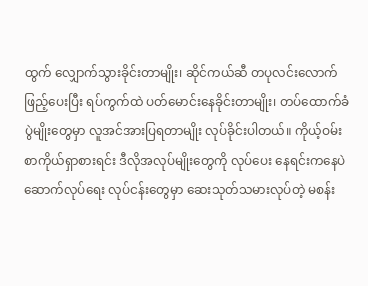ထွက် လျှောက်သွားခိုင်းတာမျိုး၊ ဆိုင်ကယ်ဆီ တပုလင်းလောက်ဖြည့်ပေးပြီး ရပ်ကွက်ထဲ ပတ်မောင်းနေခိုင်းတာမျိုး၊ တပ်ထောက်ခံပွဲမျိုးတွေမှာ လူအင်အားပြရတာမျိုး လုပ်ခိုင်းပါတယ်။ ကိုယ့်ဝမ်းစာကိုယ်ရှာစားရင်း ဒီလိုအလုပ်မျိုးတွေကို လုပ်ပေး နေရင်းကနေပဲ ဆောက်လုပ်ရေး လုပ်ငန်းတွေမှာ ဆေးသုတ်သမားလုပ်တဲ့ မစန်း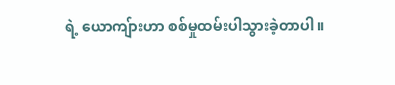ရဲ့ ယောကျ်ားဟာ စစ်မှုထမ်းပါသွားခဲ့တာပါ။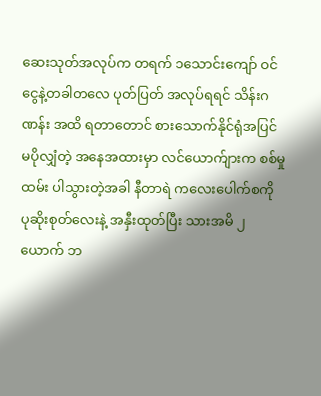ဆေးသုတ်အလုပ်က တရက် ၁သောင်းကျော် ဝင်ငွေနဲ့တခါတလေ ပုတ်ပြတ် အလုပ်ရရင် သိန်းဂဏန်း အထိ ရတာတောင် စားသောက်နိုင်ရုံအပြင် မပိုလျှံတဲ့ အနေအထားမှာ လင်ယောက်ျားက စစ်မှုထမ်း ပါသွားတဲ့အခါ နီတာရဲ ကလေးပေါက်စကို ပုဆိုးစုတ်လေးနဲ့ အနှီးထုတ်ပြီး သားအမိ ၂ယောက် ဘ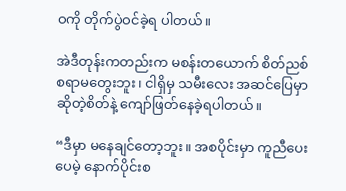ဝကို တိုက်ပွဲဝင်ခဲ့ရ ပါတယ်။

အဲဒီတုန်းကတည်းက မစန်းတယောက် စိတ်ညစ်စရာမတွေးဘူး၊ ငါရှိမှ သမီးလေး အဆင်ပြေမှာ ဆိုတဲ့စိတ်နဲ့ ကျော်ဖြတ်နေခဲ့ရပါတယ်။

“ဒီမှာ မနေချင်တော့ဘူး။ အစပိုင်းမှာ ကူညီပေးပေမဲ့ နောက်ပိုင်းစ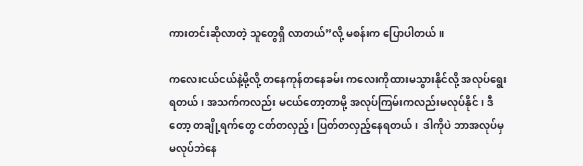ကားတင်းဆိုလာတဲ့ သူတွေရှိ လာတယ်”လို့ မစန်းက ပြောပါတယ်။

ကလေးငယ်ငယ်နဲ့မို့လို့ တနေကုန်တနေခမ်း ကလေးကိုထားမသွားနိုင်လို့ အလုပ်ရွေးရတယ်၊ အသက်ကလည်း မငယ်တော့တာမို့ အလုပ်ကြမ်းကလည်းမလုပ်နိုင်၊ ဒီတော့ တချို့ရက်တွေ ငတ်တလှည့်၊ ပြတ်တလှည့်နေရတယ်၊  ဒါကိုပဲ ဘာအလုပ်မှ မလုပ်ဘဲနေ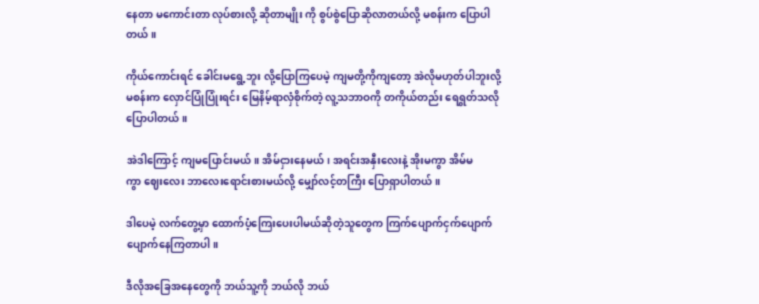နေတာ မကောင်းတာ လုပ်စားလို့ ဆိုတာမျိုး ကို စွပ်စွဲပြောဆိုလာတယ်လို့ မစန်းက ပြောပါတယ်။

ကိုယ်ကောင်းရင် ခေါင်းမရွေ့ဘူး လို့ပြောကြပေမဲ့ ကျမတို့ကိုကျတော့ အဲလိုမဟုတ်ပါဘူးလို့ မစန်းက လှောင်ပြုံပြုံးရင်း မြေနိမ့်ရာလှံစိုက်တဲ့ လူ့သဘာဝကို‌ တကိုယ်တည်း ရေရွတ်သလို ပြောပါတယ်။

အဲဒါကြောင့် ကျမပြောင်းမယ်။ အိမ်ငှားနေမယ်၊ အရင်းအနှီးလေးနဲ့ အိုးမကွာ အိမ်မကွာ ‌ဈေးလေး ဘာလေးရောင်းစားမယ်လို့ မျှော်လင့်တကြီး ပြောရှာပါတယ်။

ဒါပေမဲ့ လက်တွေ့မှာ ထောက်ပံ့ကြေးပေးပါမယ်ဆိုတဲ့သူတွေက ကြက်‌ပျောက်ငှက်ပျောက် ပျောက်နေကြတာပါ။

ဒီလိုအခြေအနေတွေကို ဘယ်သူ့ကို ဘယ်လို ဘယ်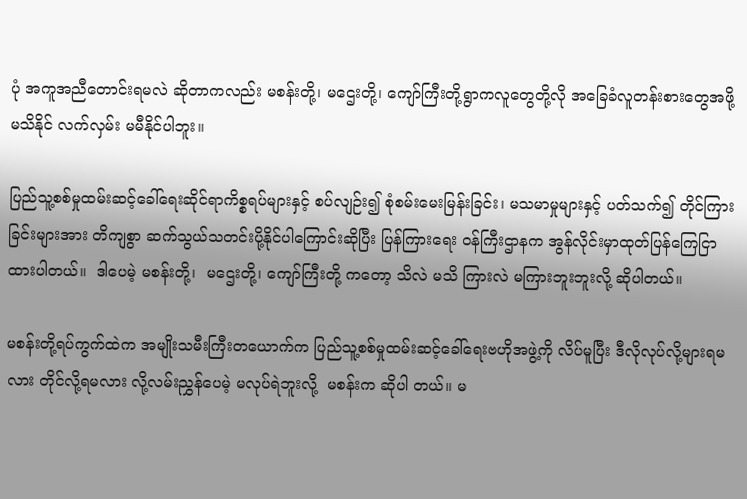ပုံ အကူအညီတောင်းရမလဲ ဆိုတာကလည်း မစန်းတို့၊ မဌေးတို့၊ ကျော်ကြီးတို့ရွာကလူတွေတို့လို အခြေခံလူတန်းစားတွေအဖို့ မသိနိုင် လက်လှမ်း မမီနိုင်ပါဘူး။

ပြည်သူ့စစ်မှုထမ်းဆင့်ခေါ်ရေးဆိုင်ရာကိစ္စရပ်များနှင့် စပ်လျဉ်း၍ စုံစမ်းမေးမြန်းခြင်း၊ မသမာမှုများနှင့် ပတ်သက်၍ တိုင်ကြားခြင်းများအား တိကျစွာ ဆက်သွယ်သတင်းပို့နိုင်ပါကြောင်းဆိုပြီး ပြန်ကြားရေး ဝန်ကြီးဌာနက အွန်လိုင်းမှာထုတ်ပြန်ကြေငြာထားပါတယ်။  ဒါပေမဲ့ မစန်းတို့၊  မဌေးတို့၊ ကျော်ကြီးတို့ ကတော့ သိလဲ မသိ ကြားလဲ မကြားဘူးဘူးလို့ ဆိုပါတယ်။

မစန်းတို့ရပ်ကွက်ထဲက အမျိုးသမီးကြီးတယောက်က ပြည်သူ့စစ်မှုထမ်းဆင့်ခေါ်ရေးဗဟိုအဖွဲ့ကို လိပ်မူပြီး ဒီလိုလုပ်လို့များရမလား တိုင်လို့ရမလား လို့လမ်းညွှန်ပေမဲ့ မလုပ်ရဲဘူးလို့  မစန်းက ဆိုပါ တယ်။ မ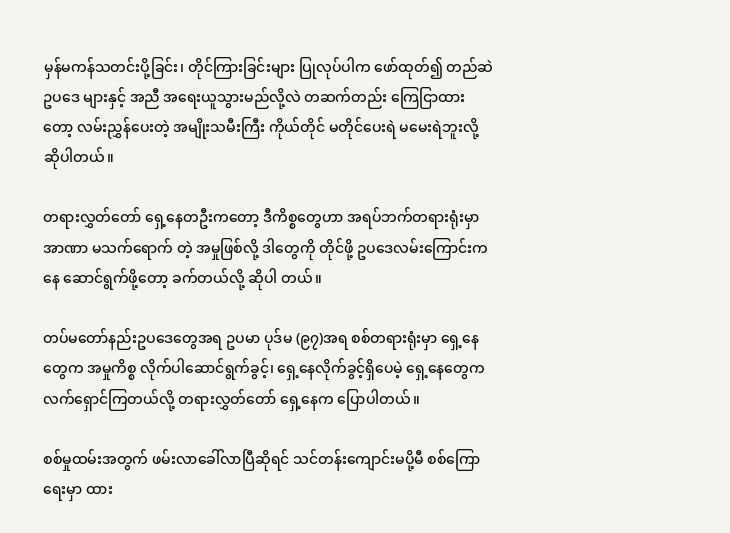မှန်မကန်သတင်းပို့ခြင်း၊ တိုင်ကြားခြင်းများ ပြုလုပ်ပါက ဖော်ထုတ်၍ တည်ဆဲဥပဒေ များနှင့် အညီ အရေးယူသွားမည်လို့လဲ တဆက်တည်း ကြေငြာထားတော့ လမ်းညွှန်ပေးတဲ့ အမျိုးသမီးကြီး ကိုယ်တိုင် မတိုင်ပေးရဲ မမေးရဲဘူးလို့ ဆိုပါတယ်။

တရားလွှတ်တော် ရှေ့နေတဦးကတော့ ဒီကိစ္စတွေဟာ အရပ်ဘက်တရားရုံးမှာ အာဏာ မသက်ရောက် တဲ့ အမှုဖြစ်လို့ ဒါတွေကို တိုင်ဖို့ ဥပဒေလမ်းကြောင်းကနေ ဆောင်ရွက်ဖို့တော့ ခက်တယ်လို့ ဆိုပါ တယ်။

တပ်မတော်နည်းဥပဒေတွေအရ ဥပမာ ပုဒ်မ (၉၇)အရ စစ်တရားရုံးမှာ ရှေ့နေတွေက အမှုကိစ္စ လိုက်ပါဆောင်ရွက်ခွင့်၊ ရှေ့နေလိုက်ခွင့်ရှိပေမဲ့ ရှေ့နေတွေက လက်ရှောင်ကြတယ်လို့ တရားလွှတ်တော် ရှေ့နေက ပြောပါတယ်။

စစ်မှုထမ်းအတွက် ဖမ်းလာခေါ်လာပြီဆိုရင် သင်တန်းကျောင်းမပို့မီ စစ်ကြောရေးမှာ ထား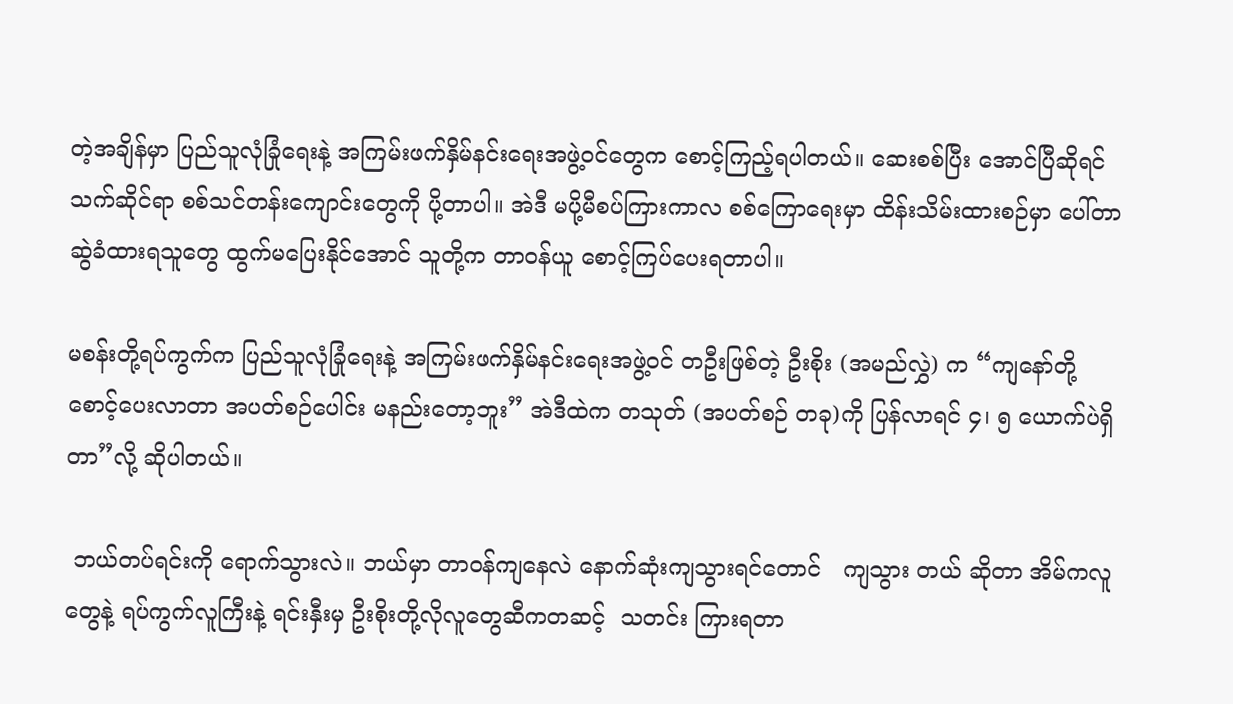တဲ့အချိန်မှာ ပြည်သူလုံခြုံရေးနဲ့ အကြမ်းဖက်နှိမ်နင်းရေးအဖွဲ့ဝင်တွေက စောင့်ကြည့်ရပါတယ်။ ဆေးစစ်ပြီး အောင်ပြီဆိုရင် သက်ဆိုင်ရာ စစ်သင်တန်းကျောင်းတွေကို ပို့တာပါ။ အဲဒီ မပို့မီစပ်ကြားကာလ စစ်ကြောရေးမှာ ထိန်းသိမ်းထားစဉ်မှာ ပေါ်တာဆွဲခံထားရသူတွေ ထွက်မပြေးနိုင်အောင် သူတို့က တာဝန်ယူ စောင့်ကြပ်ပေးရတာပါ။

မစန်းတို့ရပ်ကွက်က ပြည်သူလုံခြုံရေးနဲ့ အကြမ်းဖက်နှိမ်နင်းရေးအဖွဲ့ဝင် တဦးဖြစ်တဲ့ ဦးစိုး (အမည်လွှဲ) က “ကျနော်တို့ စောင့်ပေးလာတာ အပတ်စဉ်ပေါင်း မနည်းတော့ဘူး” အဲဒီထဲက တသုတ် (အပတ်စဉ် တခု)ကို ပြန်လာရင် ၄၊ ၅ ယောက်ပဲရှိတာ”လို့ ဆိုပါတယ်။

 ဘယ်တပ်ရင်းကို ရောက်သွားလဲ။ ဘယ်မှာ တာဝန်ကျနေလဲ နောက်ဆုံးကျသွားရင်တောင်   ကျသွား တယ် ဆိုတာ အိမ်ကလူတွေနဲ့ ရပ်ကွက်လူကြီးနဲ့ ရင်းနှီးမှ ဦးစိုးတို့လိုလူတွေဆီကတဆင့်  သတင်း ကြားရတာ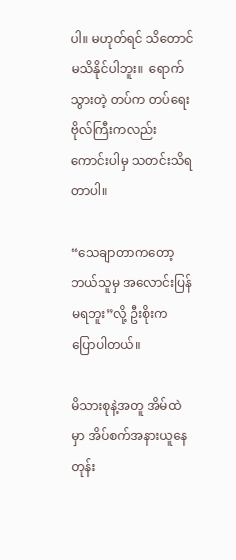ပါ။ မဟုတ်ရင် သိတောင်မသိနိုင်ပါဘူး။  ရောက်သွားတဲ့ တပ်က တပ်ရေးဗိုလ်ကြီးကလည်း ကောင်းပါမှ သတင်းသိရတာပါ။

“သေချာတာကတော့ ဘယ်သူမှ အလောင်းပြန်မရဘူး”လို့ ဦးစိုးက ပြောပါတယ်။

မိသားစုနဲ့အတူ အိမ်ထဲမှာ အိပ်စက်အနားယူနေတုန်း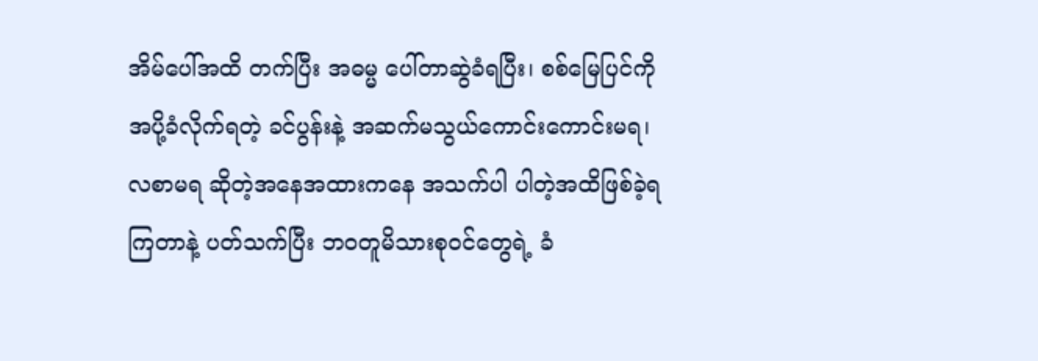အိမ်ပေါ်အထိ တက်ပြီး အဓမ္မ ပေါ်တာဆွဲခံရပြီး၊ စစ်မြေပြင်ကို အပို့ခံလိုက်ရတဲ့ ခင်ပွန်းနဲ့ အဆက်မသွယ်ကောင်းကောင်းမရ၊ လစာမရ ဆိုတဲ့အနေအထားကနေ အသက်ပါ ပါတဲ့အထိဖြစ်ခဲ့ရကြတာနဲ့ ပတ်သက်ပြီး ဘဝတူမိသားစုဝင်တွေရဲ့ ခံ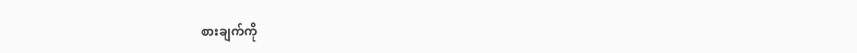စားချက်ကို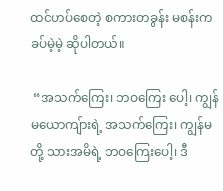ထင်ဟပ်စေတဲ့ စကားတခွန်း မစန်းက ခပ်မဲ့မဲ့ ဆိုပါတယ်။

 “အသက်ကြေး၊ ဘဝကြေး ပေါ့၊ ကျွန်မယောကျ်ားရဲ့ အသက်ကြေး၊ ကျွန်မတို့ သားအမိရဲ့ ဘဝကြေးပေါ့၊ ဒီ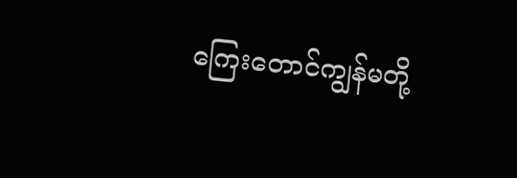ကြေးတောင်ကျွန်မတို့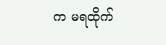က ‌မရထိုက်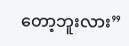တော့ဘူးလား”